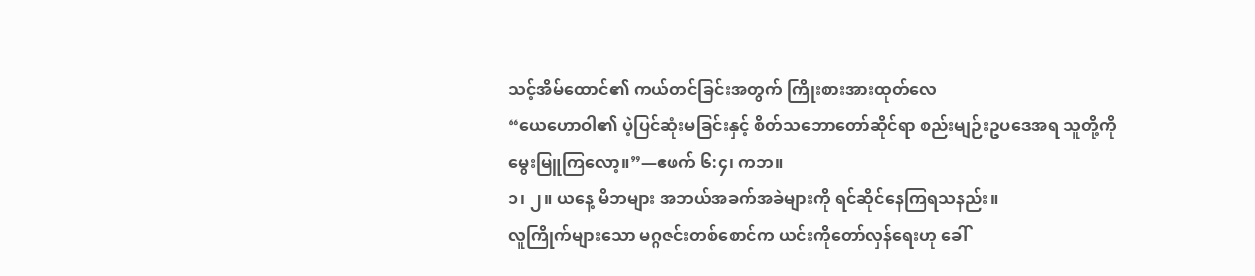သင့်အိမ်ထောင်၏ ကယ်တင်ခြင်းအတွက် ကြိုးစားအားထုတ်လေ
“ယေဟောဝါ၏ ပဲ့ပြင်ဆုံးမခြင်းနှင့် စိတ်သဘောတော်ဆိုင်ရာ စည်းမျဉ်းဥပဒေအရ သူတို့ကိုမွေးမြူကြလော့။”—ဧဖက် ၆:၄၊ ကဘ။
၁၊ ၂။ ယနေ့ မိဘများ အဘယ်အခက်အခဲများကို ရင်ဆိုင်နေကြရသနည်း။
လူကြိုက်များသော မဂ္ဂဇင်းတစ်စောင်က ယင်းကိုတော်လှန်ရေးဟု ခေါ်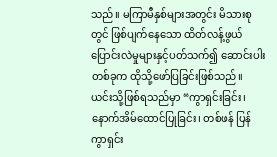သည်။ မကြာမီနှစ်များအတွင်း မိသားစုတွင် ဖြစ်ပျက်နေသော ထိတ်လန့်ဖွယ် ပြောင်းလဲမှုများနှင့်ပတ်သက်၍ ဆောင်းပါးတစ်ခုက ထိုသို့ဖော်ပြခြင်းဖြစ်သည်။ ယင်းသို့ဖြစ်ရသည်မှာ “ကွာရှင်းခြင်း၊ နောက်အိမ်ထောင်ပြုခြင်း၊ တစ်ဖန် ပြန်ကွာရှင်း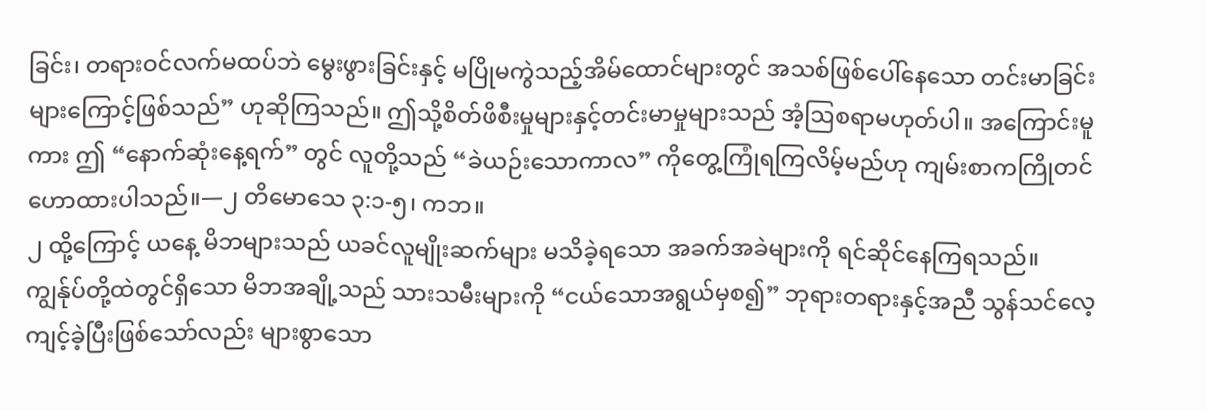ခြင်း၊ တရားဝင်လက်မထပ်ဘဲ မွေးဖွားခြင်းနှင့် မပြိုမကွဲသည့်အိမ်ထောင်များတွင် အသစ်ဖြစ်ပေါ်နေသော တင်းမာခြင်းများကြောင့်ဖြစ်သည်” ဟုဆိုကြသည်။ ဤသို့စိတ်ဖိစီးမှုများနှင့်တင်းမာမှုများသည် အံ့ဩစရာမဟုတ်ပါ။ အကြောင်းမူကား ဤ “နောက်ဆုံးနေ့ရက်” တွင် လူတို့သည် “ခဲယဉ်းသောကာလ” ကိုတွေ့ကြုံရကြလိမ့်မည်ဟု ကျမ်းစာကကြိုတင်ဟောထားပါသည်။—၂ တိမောသေ ၃:၁-၅၊ ကဘ။
၂ ထို့ကြောင့် ယနေ့ မိဘများသည် ယခင်လူမျိုးဆက်များ မသိခဲ့ရသော အခက်အခဲများကို ရင်ဆိုင်နေကြရသည်။ ကျွန်ုပ်တို့ထဲတွင်ရှိသော မိဘအချို့သည် သားသမီးများကို “ငယ်သောအရွယ်မှစ၍” ဘုရားတရားနှင့်အညီ သွန်သင်လေ့ကျင့်ခဲ့ပြီးဖြစ်သော်လည်း များစွာသော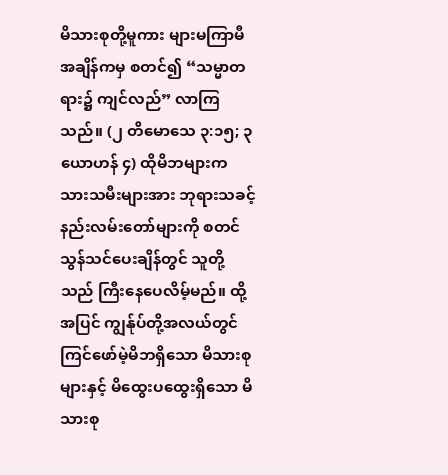မိသားစုတို့မူကား များမကြာမီအချိန်ကမှ စတင်၍ “သမ္မာတရား၌ ကျင်လည်” လာကြသည်။ (၂ တိမောသေ ၃:၁၅; ၃ ယောဟန် ၄) ထိုမိဘများက သားသမီးများအား ဘုရားသခင့်နည်းလမ်းတော်များကို စတင်သွန်သင်ပေးချိန်တွင် သူတို့သည် ကြီးနေပေလိမ့်မည်။ ထို့အပြင် ကျွန်ုပ်တို့အလယ်တွင် ကြင်ဖော်မဲ့မိဘရှိသော မိသားစုများနှင့် မိထွေးပထွေးရှိသော မိသားစု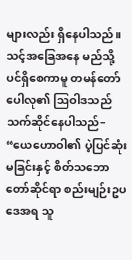များလည်း ရှိနေပါသည်။ သင့်အခြေအနေ မည်သို့ပင်ရှိစေကာမူ တမန်တော်ပေါလု၏ ဩဝါဒသည် သက်ဆိုင်နေပါသည်– “ယေဟောဝါ၏ ပဲ့ပြင်ဆုံးမခြင်းနှင့် စိတ်သဘောတော်ဆိုင်ရာ စည်းမျဉ်းဥပဒေအရ သူ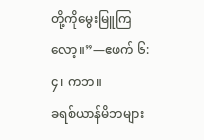တို့ကိုမွေးမြူကြလော့။”—ဧဖက် ၆:၄၊ ကဘ။
ခရစ်ယာန်မိဘများ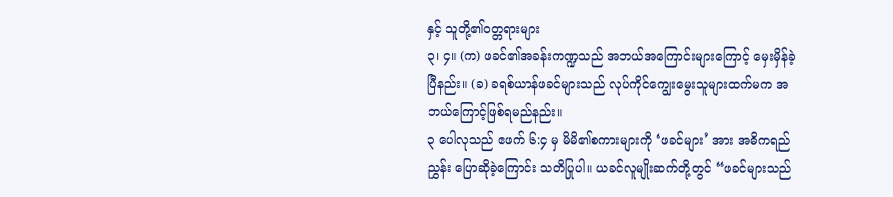နှင့် သူတို့၏ဝတ္တရားများ
၃၊ ၄။ (က) ဖခင်၏အခန်းကဏ္ဍသည် အဘယ်အကြောင်းများကြောင့် မှေးမှိန်ခဲ့ပြီနည်း။ (ခ) ခရစ်ယာန်ဖခင်များသည် လုပ်ကိုင်ကျွေးမွေးသူများထက်မက အဘယ်ကြောင့်ဖြစ်ရမည်နည်း။
၃ ပေါလုသည် ဧဖက် ၆:၄ မှ မိမိ၏စကားများကို ‘ဖခင်များ’ အား အဓိကရည်ညွှန်း ပြောဆိုခဲ့ကြောင်း သတိပြုပါ။ ယခင်လူမျိုးဆက်တို့တွင် “ဖခင်များသည်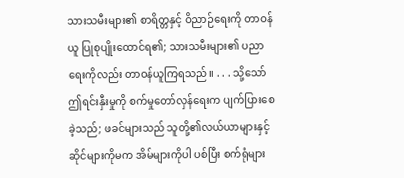သားသမီးများ၏ စာရိတ္တနှင့် ဝိညာဉ်ရေးကို တာဝန်ယူ ပြုစုပျိုးထောင်ရ၏; သားသမီးများ၏ ပညာရေးကိုလည်း တာဝန်ယူကြရသည်။ . . . သို့သော် ဤရင်းနှီးမှုကို စက်မှုတော်လှန်ရေးက ပျက်ပြားစေခဲ့သည်; ဖခင်များသည် သူတို့၏လယ်ယာများနှင့် ဆိုင်များကိုမက အိမ်များကိုပါ ပစ်ပြီး စက်ရုံများ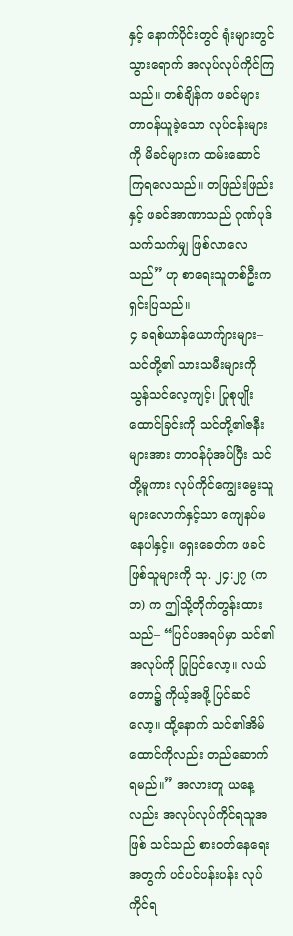နှင့် နောက်ပိုင်းတွင် ရုံးများတွင် သွားရောက် အလုပ်လုပ်ကိုင်ကြသည်။ တစ်ချိန်က ဖခင်များတာဝန်ယူခဲ့သော လုပ်ငန်းများကို မိခင်များက ထမ်းဆောင်ကြရလေသည်။ တဖြည်းဖြည်းနှင့် ဖခင်အာဏာသည် ဂုဏ်ပုဒ်သက်သက်မျှ ဖြစ်လာလေသည်” ဟု စာရေးသူတစ်ဦးကရှင်းပြသည်။
၄ ခရစ်ယာန်ယောက်ျားများ– သင်တို့၏ သားသမီးများကို သွန်သင်လေ့ကျင့်၊ ပြုစုပျိုးထောင်ခြင်းကို သင်တို့၏ဇနီးများအား တာဝန်ပုံအပ်ပြီး သင်တို့မူကား လုပ်ကိုင်ကျွေးမွေးသူများလောက်နှင့်သာ ကျေနပ်မနေပါနှင့်။ ရှေးခေတ်က ဖခင်ဖြစ်သူများကို သု. ၂၄:၂၇ (ကဘ) က ဤသို့တိုက်တွန်းထားသည်– “ပြင်ပအရပ်မှာ သင်၏အလုပ်ကို ပြုပြင်လော့။ လယ်တော၌ ကိုယ့်အဖို့ ပြင်ဆင်လော့။ ထို့နောက် သင်၏အိမ်ထောင်ကိုလည်း တည်ဆောက်ရမည်။” အလားတူ ယနေ့လည်း အလုပ်လုပ်ကိုင်ရသူအဖြစ် သင်သည် စားဝတ်နေရေးအတွက် ပင်ပင်ပန်းပန်း လုပ်ကိုင်ရ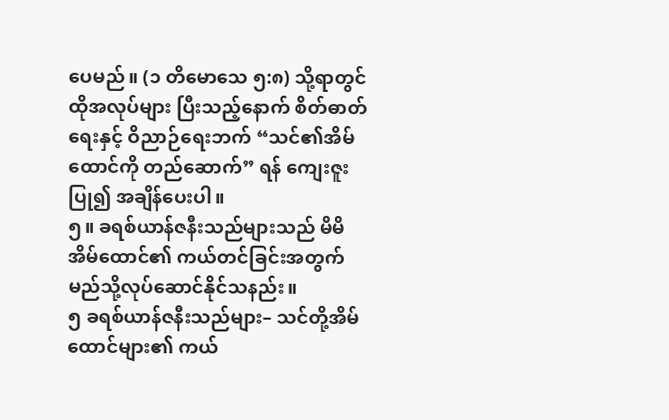ပေမည်။ (၁ တိမောသေ ၅:၈) သို့ရာတွင် ထိုအလုပ်များ ပြီးသည့်နောက် စိတ်ဓာတ်ရေးနှင့် ဝိညာဉ်ရေးဘက် “သင်၏အိမ်ထောင်ကို တည်ဆောက်” ရန် ကျေးဇူးပြု၍ အချိန်ပေးပါ။
၅။ ခရစ်ယာန်ဇနီးသည်များသည် မိမိအိမ်ထောင်၏ ကယ်တင်ခြင်းအတွက် မည်သို့လုပ်ဆောင်နိုင်သနည်း။
၅ ခရစ်ယာန်ဇနီးသည်များ– သင်တို့အိမ်ထောင်များ၏ ကယ်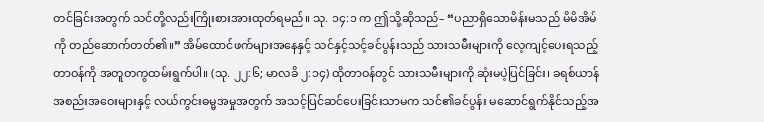တင်ခြင်းအတွက် သင်တို့လည်းကြိုးစားအားထုတ်ရမည်။ သု. ၁၄:၁ က ဤသို့ဆိုသည်– “ပညာရှိသောမိန်းမသည် မိမိအိမ်ကို တည်ဆောက်တတ်၏။” အိမ်ထောင်ဖက်များအနေနှင့် သင်နှင့်သင့်ခင်ပွန်းသည် သားသမီးများကို လေ့ကျင့်ပေးရသည့်တာဝန်ကို အတူတကွထမ်းရွက်ပါ။ (သု. ၂၂:၆; မာလခိ ၂:၁၄) ထိုတာဝန်တွင် သားသမီးများကို ဆုံးမပဲ့ပြင်ခြင်း၊ ခရစ်ယာန်အစည်းအဝေးများနှင့် လယ်ကွင်းဓမ္မအမှုအတွက် အသင့်ပြင်ဆင်ပေးခြင်းသာမက သင်၏ခင်ပွန်း မဆောင်ရွက်နိုင်သည့်အ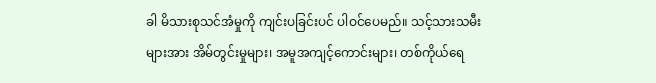ခါ မိသားစုသင်အံမှုကို ကျင်းပခြင်းပင် ပါဝင်ပေမည်။ သင့်သားသမီးများအား အိမ်တွင်းမှုများ၊ အမူအကျင့်ကောင်းများ၊ တစ်ကိုယ်ရေ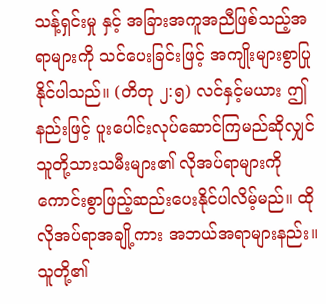သန့်ရှင်းမှု နှင့် အခြားအကူအညီဖြစ်သည့်အရာများကို သင်ပေးခြင်းဖြင့် အကျိုးများစွာပြုနိုင်ပါသည်။ (တိတု ၂:၅) လင်နှင့်မယား ဤနည်းဖြင့် ပူးပေါင်းလုပ်ဆောင်ကြမည်ဆိုလျှင် သူတို့သားသမီးများ၏ လိုအပ်ရာများကို ကောင်းစွာဖြည့်ဆည်းပေးနိုင်ပါလိမ့်မည်။ ထိုလိုအပ်ရာအချို့ကား အဘယ်အရာများနည်း။
သူတို့၏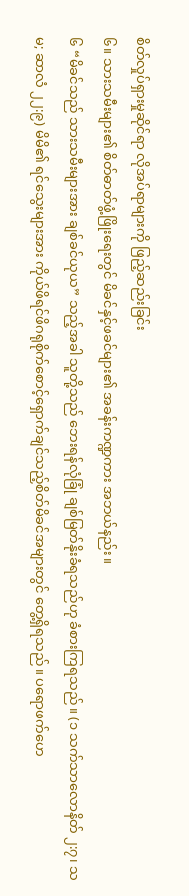စိတ်လှုပ်ရှားမှုဆိုင်ရာ လိုအပ်ရာများကို ဖြည့်ဆည်းခြင်း
၆။ သားသမီးများ၏ စိတ်ဓာတ်ဖွံ့ဖြိုးရေးတွင် မိခင်နှင့်ဖခင်များ၏ အခန်းကဏ္ဍကား အဘယ်နည်း။
၆ “မိခင်သည် သားသမီးများအား ချစ်ခင်ယုယ” သည့်အခါ သူတို့သည် ဘေးရန်လုံခြုံ ချစ်မြတ်နိုးခံရသည်ဟု ခံစားကြရသည်။ (၁ သက်သာလောနိတ် ၂:၇၊ သမ; ဆာလံ ၂၂:၉) မိမိ၏ ရင်သွေးများအား ကိုယ်ဖိရင်ဖိဂရုစိုက်စောင့်ရှောက်ချင်သည့်စိတ်မိခင်အများတွင် တွေ့ရှိရသည်။ ပရောဖက်ဟေ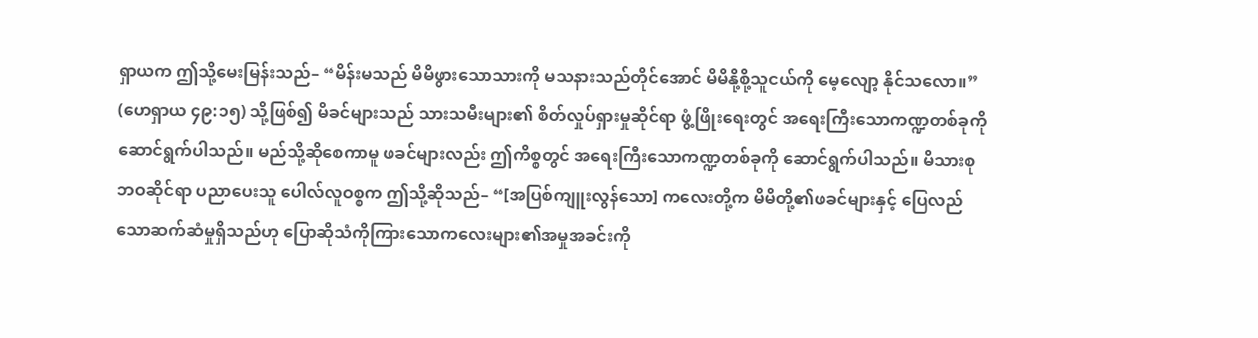ရှာယက ဤသို့မေးမြန်းသည်– “မိန်းမသည် မိမိဖွားသောသားကို မသနားသည်တိုင်အောင် မိမိနို့စို့သူငယ်ကို မေ့လျော့ နိုင်သလော။” (ဟေရှာယ ၄၉:၁၅) သို့ဖြစ်၍ မိခင်များသည် သားသမီးများ၏ စိတ်လှုပ်ရှားမှုဆိုင်ရာ ဖွံ့ဖြိုးရေးတွင် အရေးကြီးသောကဏ္ဍတစ်ခုကို ဆောင်ရွက်ပါသည်။ မည်သို့ဆိုစေကာမူ ဖခင်များလည်း ဤကိစ္စတွင် အရေးကြီးသောကဏ္ဍတစ်ခုကို ဆောင်ရွက်ပါသည်။ မိသားစုဘဝဆိုင်ရာ ပညာပေးသူ ပေါလ်လူဝစ္စက ဤသို့ဆိုသည်– “[အပြစ်ကျူးလွန်သော] ကလေးတို့က မိမိတို့၏ဖခင်များနှင့် ပြေလည်သောဆက်ဆံမှုရှိသည်ဟု ပြောဆိုသံကိုကြားသောကလေးများ၏အမှုအခင်းကို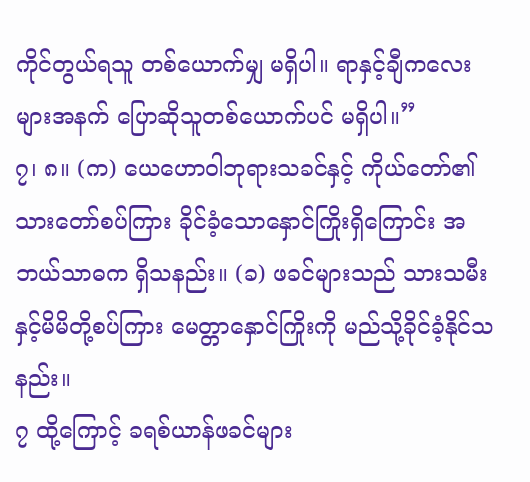ကိုင်တွယ်ရသူ တစ်ယောက်မျှ မရှိပါ။ ရာနှင့်ချီကလေးများအနက် ပြောဆိုသူတစ်ယောက်ပင် မရှိပါ။”
၇၊ ၈။ (က) ယေဟောဝါဘုရားသခင်နှင့် ကိုယ်တော်၏သားတော်စပ်ကြား ခိုင်ခံ့သောနှောင်ကြိုးရှိကြောင်း အဘယ်သာဓက ရှိသနည်း။ (ခ) ဖခင်များသည် သားသမီးနှင့်မိမိတို့စပ်ကြား မေတ္တာနှောင်ကြိုးကို မည်သို့ခိုင်ခံ့နိုင်သနည်း။
၇ ထို့ကြောင့် ခရစ်ယာန်ဖခင်များ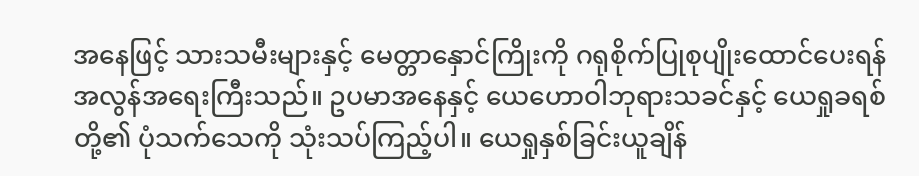အနေဖြင့် သားသမီးများနှင့် မေတ္တာနှောင်ကြိုးကို ဂရုစိုက်ပြုစုပျိုးထောင်ပေးရန် အလွန်အရေးကြီးသည်။ ဥပမာအနေနှင့် ယေဟောဝါဘုရားသခင်နှင့် ယေရှုခရစ်တို့၏ ပုံသက်သေကို သုံးသပ်ကြည့်ပါ။ ယေရှုနှစ်ခြင်းယူချိန်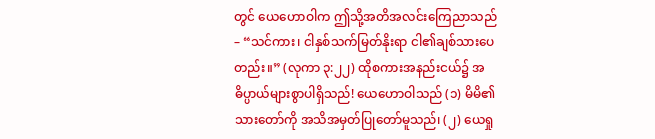တွင် ယေဟောဝါက ဤသို့အတိအလင်းကြေညာသည်– “သင်ကား၊ ငါနှစ်သက်မြတ်နိုးရာ ငါ၏ချစ်သားပေတည်း။” (လုကာ ၃:၂၂) ထိုစကားအနည်းငယ်၌ အဓိပ္ပာယ်များစွာပါရှိသည်! ယေဟောဝါသည် (၁) မိမိ၏သားတော်ကို အသိအမှတ်ပြုတော်မူသည်၊ (၂) ယေရှု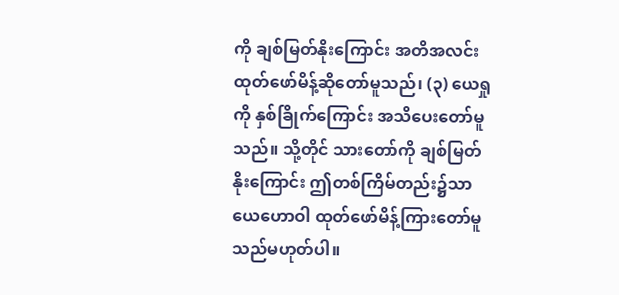ကို ချစ်မြတ်နိုးကြောင်း အတိအလင်း ထုတ်ဖော်မိန့်ဆိုတော်မူသည်၊ (၃) ယေရှုကို နှစ်ခြိုက်ကြောင်း အသိပေးတော်မူသည်။ သို့တိုင် သားတော်ကို ချစ်မြတ်နိုးကြောင်း ဤတစ်ကြိမ်တည်း၌သာ ယေဟောဝါ ထုတ်ဖော်မိန့်ကြားတော်မူသည်မဟုတ်ပါ။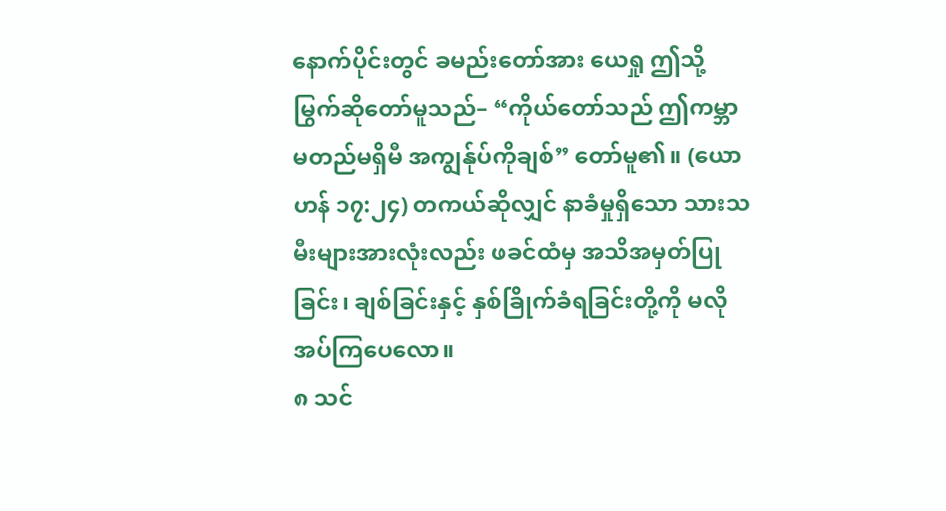နောက်ပိုင်းတွင် ခမည်းတော်အား ယေရှု ဤသို့မြွက်ဆိုတော်မူသည်– “ကိုယ်တော်သည် ဤကမ္ဘာမတည်မရှိမီ အကျွန်ုပ်ကိုချစ်” တော်မူ၏။ (ယောဟန် ၁၇:၂၄) တကယ်ဆိုလျှင် နာခံမှုရှိသော သားသမီးများအားလုံးလည်း ဖခင်ထံမှ အသိအမှတ်ပြုခြင်း၊ ချစ်ခြင်းနှင့် နှစ်ခြိုက်ခံရခြင်းတို့ကို မလိုအပ်ကြပေလော။
၈ သင်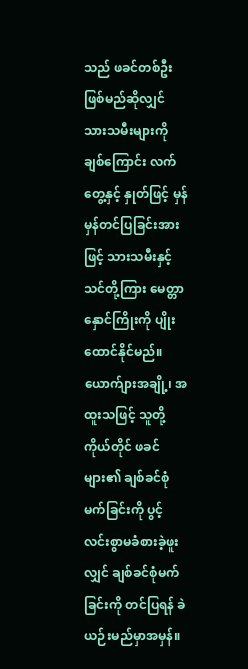သည် ဖခင်တစ်ဦးဖြစ်မည်ဆိုလျှင် သားသမီးများကို ချစ်ကြောင်း လက်တွေ့နှင့် နှုတ်ဖြင့် မှန်မှန်တင်ပြခြင်းအားဖြင့် သားသမီးနှင့်သင်တို့ကြား မေတ္တာနှောင်ကြိုးကို ပျိုးထောင်နိုင်မည်။ ယောက်ျားအချို့၊ အထူးသဖြင့် သူတို့ကိုယ်တိုင် ဖခင်များ၏ ချစ်ခင်စုံမက်ခြင်းကို ပွင့်လင်းစွာမခံစားခဲ့ဖူးလျှင် ချစ်ခင်စုံမက်ခြင်းကို တင်ပြရန် ခဲယဉ်းမည်မှာအမှန်။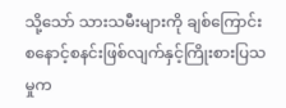သို့သော် သားသမီးများကို ချစ်ကြောင်း စနောင့်စနင်းဖြစ်လျက်နှင့်ကြိုးစားပြသမှုက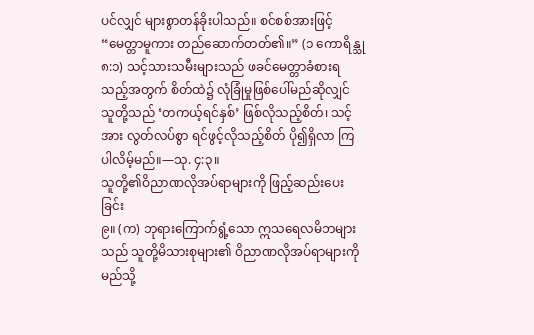ပင်လျှင် များစွာတန်ခိုးပါသည်။ စင်စစ်အားဖြင့် “မေတ္တာမူကား တည်ဆောက်တတ်၏။” (၁ ကောရိန္သု ၈:၁) သင့်သားသမီးများသည် ဖခင်မေတ္တာခံစားရသည့်အတွက် စိတ်ထဲ၌ လုံခြုံမှုဖြစ်ပေါ်မည်ဆိုလျှင် သူတို့သည် ‘တကယ့်ရင်နှစ်’ ဖြစ်လိုသည့်စိတ်၊ သင့်အား လွတ်လပ်စွာ ရင်ဖွင့်လိုသည့်စိတ် ပို၍ရှိလာ ကြပါလိမ့်မည်။—သု. ၄:၃။
သူတို့၏ဝိညာဏလိုအပ်ရာများကို ဖြည့်ဆည်းပေးခြင်း
၉။ (က) ဘုရားကြောက်ရွံ့သော ဣသရေလမိဘများသည် သူတို့မိသားစုများ၏ ဝိညာဏလိုအပ်ရာများကို မည်သို့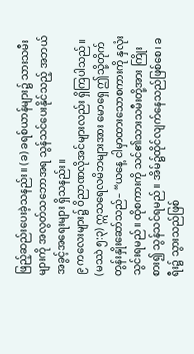ဖြည့်ဆည်းပေးခဲ့သနည်း။ (ခ) ခရစ်ယာန်များ၌ သားသမီးများကို အလွတ်သဘောအရ သွန်သင်ပေးနိုင်သည့် အဘယ်အခွင့်အရေးများ ရှိသနည်း။
၉ ကလေးများ၌ ဝိညာဏလိုအင်များလည်း ရှိကြပါသည်။ (မဿဲ ၅:၃) ဣသရေလမိဘများအား မောရှေ ဤသို့တိုက်တွန်းနှိုးဆော်သည်– “ယနေ့ ငါမှာထားသောစကားကို နှလုံးသွင်းရမည်။ ထိုစကားကို သင်၏သားသမီးတို့အား ကြိုးစား၍ သွန်သင်ရမည်။ အိမ်၌ထိုင်လျက်နေသည်ဖြစ်စေ၊ ခရီး၌ သွားသည်ဖြစ်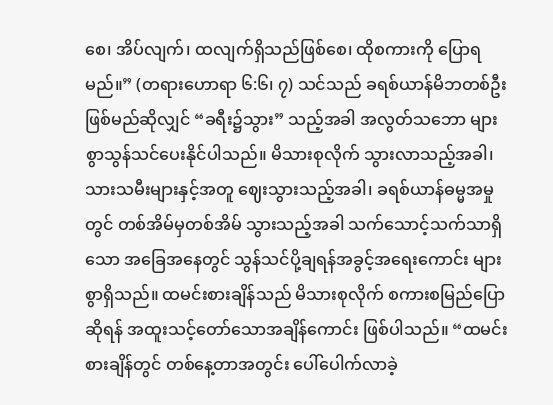စေ၊ အိပ်လျက်၊ ထလျက်ရှိသည်ဖြစ်စေ၊ ထိုစကားကို ပြောရမည်။” (တရားဟောရာ ၆:၆၊ ၇) သင်သည် ခရစ်ယာန်မိဘတစ်ဦးဖြစ်မည်ဆိုလျှင် “ခရီး၌သွား” သည့်အခါ အလွတ်သဘော များစွာသွန်သင်ပေးနိုင်ပါသည်။ မိသားစုလိုက် သွားလာသည့်အခါ၊ သားသမီးများနှင့်အတူ ဈေးသွားသည့်အခါ၊ ခရစ်ယာန်ဓမ္မအမှုတွင် တစ်အိမ်မှတစ်အိမ် သွားသည့်အခါ သက်သောင့်သက်သာရှိသော အခြေအနေတွင် သွန်သင်ပို့ချရန်အခွင့်အရေးကောင်း များစွာရှိသည်။ ထမင်းစားချိန်သည် မိသားစုလိုက် စကားစမြည်ပြောဆိုရန် အထူးသင့်တော်သောအချိန်ကောင်း ဖြစ်ပါသည်။ “ထမင်းစားချိန်တွင် တစ်နေ့တာအတွင်း ပေါ်ပေါက်လာခဲ့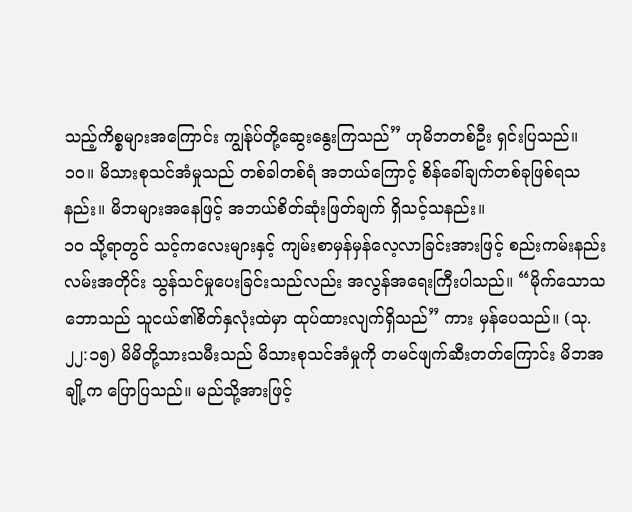သည့်ကိစ္စများအကြောင်း ကျွန်ုပ်တို့ဆွေးနွေးကြသည်” ဟုမိဘတစ်ဦး ရှင်းပြသည်။
၁၀။ မိသားစုသင်အံမှုသည် တစ်ခါတစ်ရံ အဘယ်ကြောင့် စိန်ခေါ်ချက်တစ်ခုဖြစ်ရသနည်း။ မိဘများအနေဖြင့် အဘယ်စိတ်ဆုံးဖြတ်ချက် ရှိသင့်သနည်း။
၁၀ သို့ရာတွင် သင့်ကလေးများနှင့် ကျမ်းစာမှန်မှန်လေ့လာခြင်းအားဖြင့် စည်းကမ်းနည်းလမ်းအတိုင်း သွန်သင်မှုပေးခြင်းသည်လည်း အလွန်အရေးကြီးပါသည်။ “မိုက်သောသဘောသည် သူငယ်၏စိတ်နှလုံးထဲမှာ ထုပ်ထားလျက်ရှိသည်” ကား မှန်ပေသည်။ (သု. ၂၂:၁၅) မိမိတို့သားသမီးသည် မိသားစုသင်အံမှုကို တမင်ဖျက်ဆီးတတ်ကြောင်း မိဘအချို့က ပြောပြသည်။ မည်သို့အားဖြင့်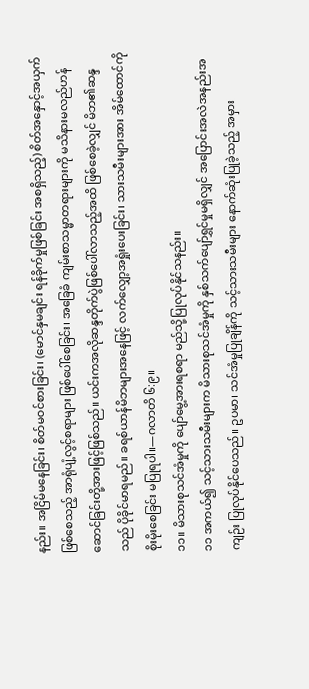နည်း။ အငြိမ်မနေခြင်း၊ စိတ်မဝင်စားခြင်း၊ (မောင်နှမချင်း ရန်ခိုက်မှုဖြစ်ခြင်း အစရှိသည့်) စိတ်အနှောင့်အယှက်ဖြစ်စေသည့် အာရုံပျံ့လွင့်စရာများ ဖြစ်ပေါ်စေခြင်း၊ အခြေခံ ကျမ်းစာသမ္မာတရားများကို မသိနားမလည်ဟန်ဆောင်ခြင်းတို့အားဖြင့်ဖြစ်သည်။ ယင်းကအလိုဆန္ဒတိုက်ပွဲဖြစ်ပေါ်လာသည့်အထိ ဖြစ်စေခဲ့လျှင် မိဘ၏ဆန္ဒသည် ပိုခိုင်မာရမည်။ ခရစ်ယာန်မိဘများအနေဖြင့် လက်လျှော့အရှုံးပေးခြင်း၊ သားသမီးများအား အိမ်ထောင်ကို စိုးမိုးစေခြင်း မပြုရပါ။—ဂလာတိ ၆:၉။
၁၁။ မိသားစုသင်အံမှုကို ပျော်မွေ့အားရစရာ မည်သို့ပြုလုပ်နိုင်သနည်း။
၁၁ အကယ်၍ သင့်သားသမီးများက မိသားစုသင်အံမှုကို နှစ်သက်ပျော်ရွှင်မှုမရှိလျှင် အပြောင်းအလဲအနည်းအကျဉ်း ပြုလုပ်နိုင်ပေသည်။ ဥပမာ၊ သင်အံမှုပြုချိန်ကို သင့်သားသမီးများ နောက်ဆုံးပြုခဲ့သည့် အမှား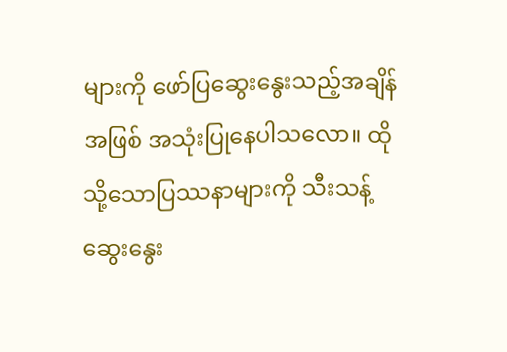များကို ဖော်ပြဆွေးနွေးသည့်အချိန်အဖြစ် အသုံးပြုနေပါသလော။ ထိုသို့သောပြဿနာများကို သီးသန့်ဆွေးနွေး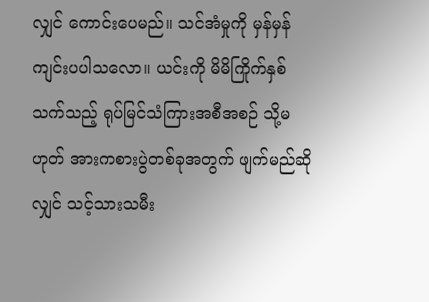လျှင် ကောင်းပေမည်။ သင်အံမှုကို မှန်မှန်ကျင်းပပါသလော။ ယင်းကို မိမိကြိုက်နှစ်သက်သည့် ရုပ်မြင်သံကြားအစီအစဉ် သို့မဟုတ် အားကစားပွဲတစ်ခုအတွက် ဖျက်မည်ဆိုလျှင် သင့်သားသမီး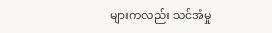များကလည်း သင်အံမှု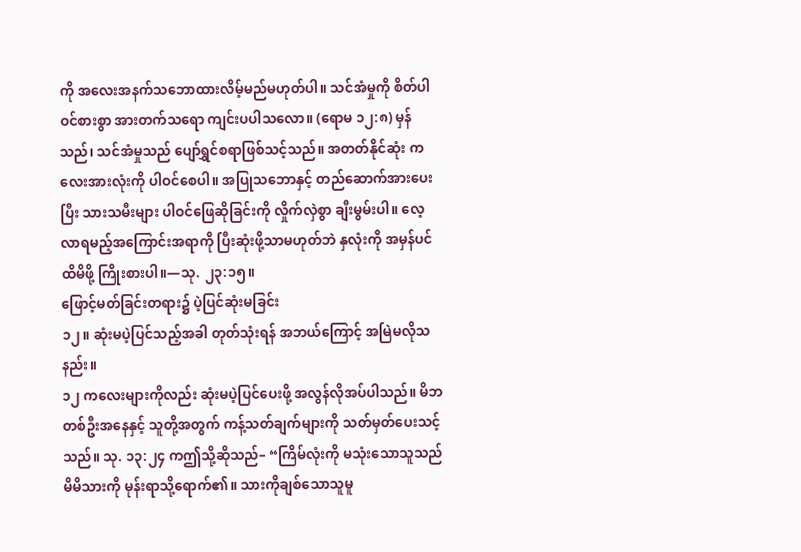ကို အလေးအနက်သဘောထားလိမ့်မည်မဟုတ်ပါ။ သင်အံမှုကို စိတ်ပါဝင်စားစွာ အားတက်သရော ကျင်းပပါသလော။ (ရောမ ၁၂:၈) မှန်သည်၊ သင်အံမှုသည် ပျော်ရွှင်စရာဖြစ်သင့်သည်။ အတတ်နိုင်ဆုံး ကလေးအားလုံးကို ပါဝင်စေပါ။ အပြုသဘောနှင့် တည်ဆောက်အားပေးပြီး သားသမီးများ ပါဝင်ဖြေဆိုခြင်းကို လှိုက်လှဲစွာ ချီးမွမ်းပါ။ လေ့လာရမည့်အကြောင်းအရာကို ပြီးဆုံးဖို့သာမဟုတ်ဘဲ နှလုံးကို အမှန်ပင်ထိမိဖို့ ကြိုးစားပါ။—သု. ၂၃:၁၅။
ဖြောင့်မတ်ခြင်းတရား၌ ပဲ့ပြင်ဆုံးမခြင်း
၁၂။ ဆုံးမပဲ့ပြင်သည့်အခါ တုတ်သုံးရန် အဘယ်ကြောင့် အမြဲမလိုသနည်း။
၁၂ ကလေးများကိုလည်း ဆုံးမပဲ့ပြင်ပေးဖို့ အလွန်လိုအပ်ပါသည်။ မိဘတစ်ဦးအနေနှင့် သူတို့အတွက် ကန့်သတ်ချက်များကို သတ်မှတ်ပေးသင့်သည်။ သု. ၁၃:၂၄ ကဤသို့ဆိုသည်– “ကြိမ်လုံးကို မသုံးသောသူသည် မိမိသားကို မုန်းရာသို့ရောက်၏။ သားကိုချစ်သောသူမူ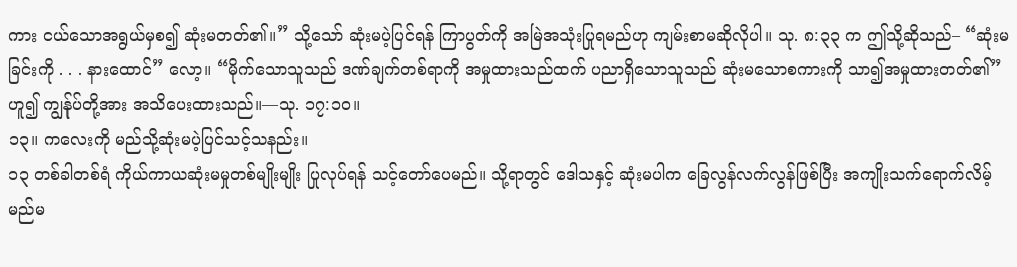ကား ငယ်သောအရွယ်မှစ၍ ဆုံးမတတ်၏။” သို့သော် ဆုံးမပဲ့ပြင်ရန် ကြာပွတ်ကို အမြဲအသုံးပြုရမည်ဟု ကျမ်းစာမဆိုလိုပါ။ သု. ၈:၃၃ က ဤသို့ဆိုသည်– “ဆုံးမခြင်းကို . . . နားထောင်” လော့။ “မိုက်သောသူသည် ဒဏ်ချက်တစ်ရာကို အမှုထားသည်ထက် ပညာရှိသောသူသည် ဆုံးမသောစကားကို သာ၍အမှုထားတတ်၏” ဟူ၍ ကျွန်ုပ်တို့အား အသိပေးထားသည်။—သု. ၁၇:၁၀။
၁၃။ ကလေးကို မည်သို့ဆုံးမပဲ့ပြင်သင့်သနည်း။
၁၃ တစ်ခါတစ်ရံ ကိုယ်ကာယဆုံးမမှုတစ်မျိုးမျိုး ပြုလုပ်ရန် သင့်တော်ပေမည်။ သို့ရာတွင် ဒေါသနှင့် ဆုံးမပါက ခြေလွန်လက်လွန်ဖြစ်ပြီး အကျိုးသက်ရောက်လိမ့်မည်မ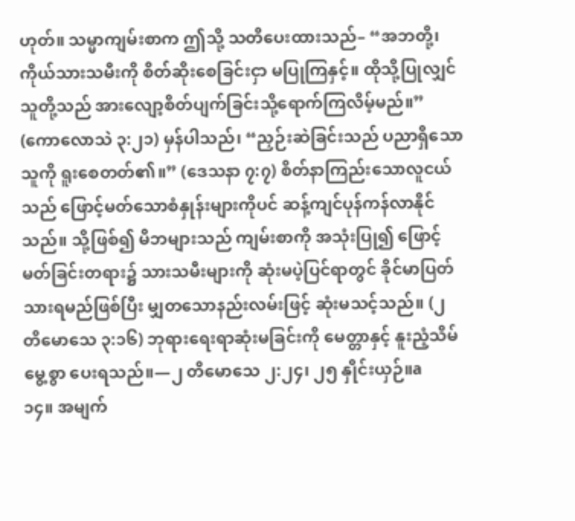ဟုတ်။ သမ္မာကျမ်းစာက ဤသို့ သတိပေးထားသည်– “အဘတို့၊ ကိုယ်သားသမီးကို စိတ်ဆိုးစေခြင်းငှာ မပြုကြနှင့်။ ထိုသို့ပြုလျှင် သူတို့သည် အားလျော့စိတ်ပျက်ခြင်းသို့ရောက်ကြလိမ့်မည်။” (ကောလောသဲ ၃:၂၁) မှန်ပါသည်၊ “ညှဉ်းဆဲခြင်းသည် ပညာရှိသောသူကို ရူးစေတတ်၏။” (ဒေသနာ ၇:၇) စိတ်နာကြည်းသောလူငယ်သည် ဖြောင့်မတ်သောစံနှုန်းများကိုပင် ဆန့်ကျင်ပုန်ကန်လာနိုင်သည်။ သို့ဖြစ်၍ မိဘများသည် ကျမ်းစာကို အသုံးပြု၍ ဖြောင့်မတ်ခြင်းတရား၌ သားသမီးများကို ဆုံးမပဲ့ပြင်ရာတွင် ခိုင်မာပြတ်သားရမည်ဖြစ်ပြီး မျှတသောနည်းလမ်းဖြင့် ဆုံးမသင့်သည်။ (၂ တိမောသေ ၃:၁၆) ဘုရားရေးရာဆုံးမခြင်းကို မေတ္တာနှင့် နူးညံ့သိမ်မွေ့စွာ ပေးရသည်။—၂ တိမောသေ ၂:၂၄၊ ၂၅ နှိုင်းယှဉ်။a
၁၄။ အမျက်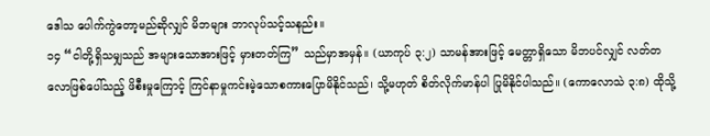ဒေါသ ပေါက်ကွဲတော့မည်ဆိုလျှင် မိဘများ ဘာလုပ်သင့်သနည်း။
၁၄ “ငါတို့ရှိသမျှသည် အများသောအားဖြင့် မှားတတ်ကြ” သည်မှာအမှန်။ (ယာကုပ် ၃:၂) သာမန်အားဖြင့် မေတ္တာရှိသော မိဘပင်လျှင် လတ်တလောဖြစ်ပေါ်သည့် ဖိစီးမှုကြောင့် ကြင်နာမှုကင်းမဲ့သောစကားပြောမိနိုင်သည်၊ သို့မဟုတ် စိတ်လိုက်မာန်ပါ ပြုမိနိုင်ပါသည်။ (ကောလောသဲ ၃:၈) ထိုသို့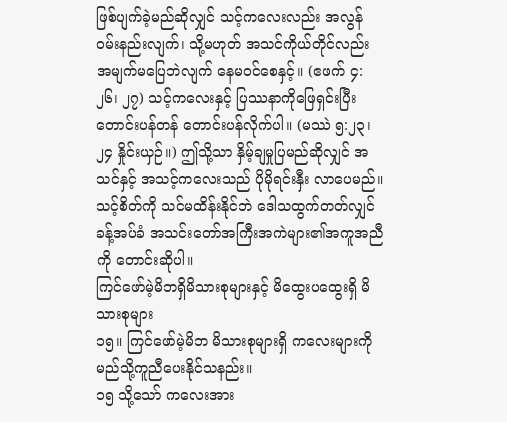ဖြစ်ပျက်ခဲ့မည်ဆိုလျှင် သင့်ကလေးလည်း အလွန်ဝမ်းနည်းလျက်၊ သို့မဟုတ် အသင်ကိုယ်တိုင်လည်း အမျက်မပြေဘဲလျက် နေမဝင်စေနှင့်။ (ဧဖက် ၄:၂၆၊ ၂၇) သင့်ကလေးနှင့် ပြဿနာကိုဖြေရှင်းပြီး တောင်းပန်တန် တောင်းပန်လိုက်ပါ။ (မဿဲ ၅:၂၃၊ ၂၄ နှိုင်းယှဉ်။) ဤသို့သာ နှိမ့်ချမှုပြမည်ဆိုလျှင် အသင်နှင့် အသင့်ကလေးသည် ပိုမိုရင်းနှီး လာပေမည်။ သင့်စိတ်ကို သင်မထိန်းနိုင်ဘဲ ဒေါသထွက်တတ်လျှင် ခန့်အပ်ခံ အသင်းတော်အကြီးအကဲများ၏အကူအညီကို တောင်းဆိုပါ။
ကြင်ဖော်မဲ့မိဘရှိမိသားစုများနှင့် မိထွေးပထွေးရှိ မိသားစုများ
၁၅။ ကြင်ဖော်မဲ့မိဘ မိသားစုများရှိ ကလေးများကို မည်သို့ကူညီပေးနိုင်သနည်း။
၁၅ သို့သော် ကလေးအား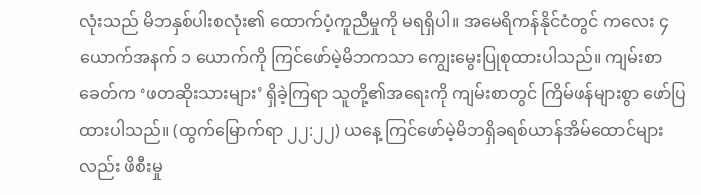လုံးသည် မိဘနှစ်ပါးစလုံး၏ ထောက်ပံ့ကူညီမှုကို မရရှိပါ။ အမေရိကန်နိုင်ငံတွင် ကလေး ၄ ယောက်အနက် ၁ ယောက်ကို ကြင်ဖော်မဲ့မိဘကသာ ကျွေးမွေးပြုစုထားပါသည်။ ကျမ်းစာခေတ်က ‘ဖတဆိုးသားများ’ ရှိခဲ့ကြရာ သူတို့၏အရေးကို ကျမ်းစာတွင် ကြိမ်ဖန်များစွာ ဖော်ပြထားပါသည်။ (ထွက်မြောက်ရာ ၂၂:၂၂) ယနေ့ ကြင်ဖော်မဲ့မိဘရှိခရစ်ယာန်အိမ်ထောင်များလည်း ဖိစီးမှု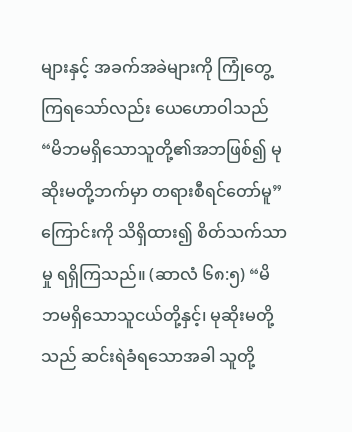များနှင့် အခက်အခဲများကို ကြုံတွေ့ကြရသော်လည်း ယေဟောဝါသည် “မိဘမရှိသောသူတို့၏အဘဖြစ်၍ မုဆိုးမတို့ဘက်မှာ တရားစီရင်တော်မူ” ကြောင်းကို သိရှိထား၍ စိတ်သက်သာမှု ရရှိကြသည်။ (ဆာလံ ၆၈:၅) “မိဘမရှိသောသူငယ်တို့နှင့်၊ မုဆိုးမတို့သည် ဆင်းရဲခံရသောအခါ သူတို့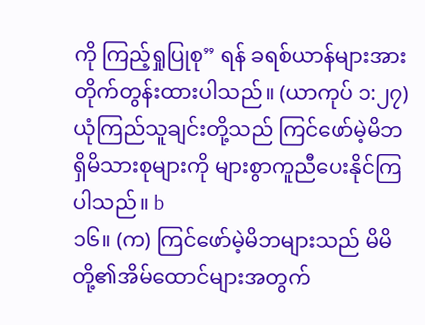ကို ကြည့်ရှုပြုစု” ရန် ခရစ်ယာန်များအား တိုက်တွန်းထားပါသည်။ (ယာကုပ် ၁:၂၇) ယုံကြည်သူချင်းတို့သည် ကြင်ဖော်မဲ့မိဘရှိမိသားစုများကို များစွာကူညီပေးနိုင်ကြပါသည်။ b
၁၆။ (က) ကြင်ဖော်မဲ့မိဘများသည် မိမိတို့၏အိမ်ထောင်များအတွက်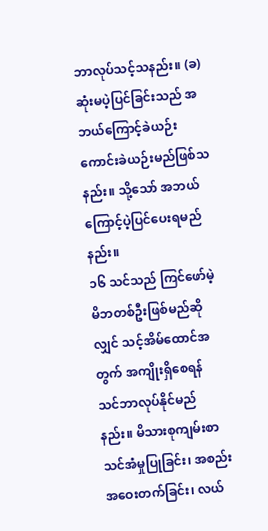ဘာလုပ်သင့်သနည်း။ (ခ) ဆုံးမပဲ့ပြင်ခြင်းသည် အဘယ်ကြောင့်ခဲယဉ်းကောင်းခဲယဉ်းမည်ဖြစ်သနည်း။ သို့သော် အဘယ်ကြောင့်ပဲ့ပြင်ပေးရမည်နည်း။
၁၆ သင်သည် ကြင်ဖော်မဲ့မိဘတစ်ဦးဖြစ်မည်ဆိုလျှင် သင့်အိမ်ထောင်အတွက် အကျိုးရှိစေရန် သင်ဘာလုပ်နိုင်မည်နည်း။ မိသားစုကျမ်းစာသင်အံမှုပြုခြင်း၊ အစည်းအဝေးတက်ခြင်း၊ လယ်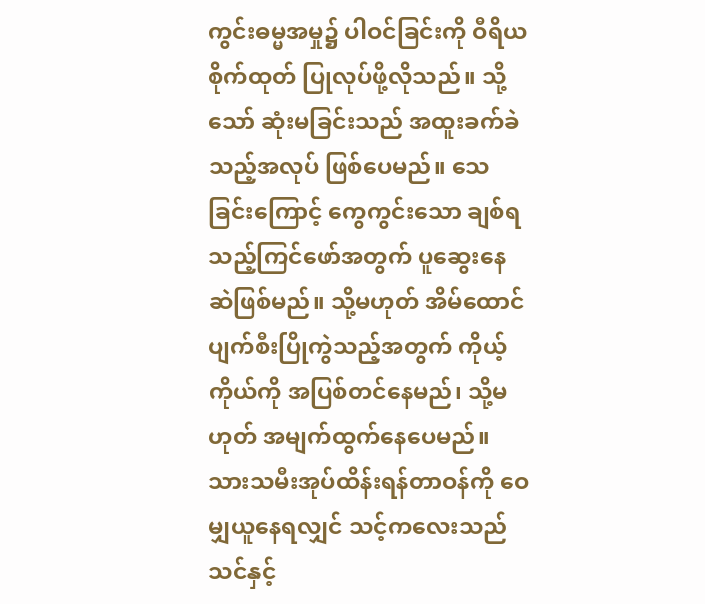ကွင်းဓမ္မအမှု၌ ပါဝင်ခြင်းကို ဝီရိယစိုက်ထုတ် ပြုလုပ်ဖို့လိုသည်။ သို့သော် ဆုံးမခြင်းသည် အထူးခက်ခဲသည့်အလုပ် ဖြစ်ပေမည်။ သေခြင်းကြောင့် ကွေကွင်းသော ချစ်ရသည့်ကြင်ဖော်အတွက် ပူဆွေးနေဆဲဖြစ်မည်။ သို့မဟုတ် အိမ်ထောင်ပျက်စီးပြိုကွဲသည့်အတွက် ကိုယ့်ကိုယ်ကို အပြစ်တင်နေမည်၊ သို့မဟုတ် အမျက်ထွက်နေပေမည်။ သားသမီးအုပ်ထိန်းရန်တာဝန်ကို ဝေမျှယူနေရလျှင် သင့်ကလေးသည် သင်နှင့်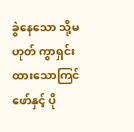ခွဲနေသော သို့မဟုတ် ကွာရှင်းထားသောကြင်ဖော်နှင့် ပို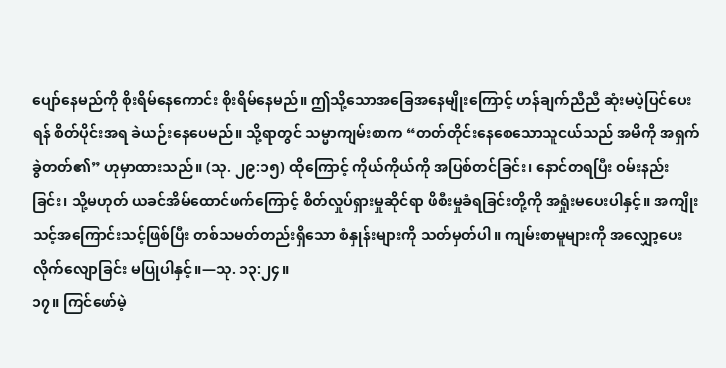ပျော်နေမည်ကို စိုးရိမ်နေကောင်း စိုးရိမ်နေမည်။ ဤသို့သောအခြေအနေမျိုးကြောင့် ဟန်ချက်ညီညီ ဆုံးမပဲ့ပြင်ပေးရန် စိတ်ပိုင်းအရ ခဲယဉ်းနေပေမည်။ သို့ရာတွင် သမ္မာကျမ်းစာက “တတ်တိုင်းနေစေသောသူငယ်သည် အမိကို အရှက်ခွဲတတ်၏” ဟုမှာထားသည်။ (သု. ၂၉:၁၅) ထိုကြောင့် ကိုယ်ကိုယ်ကို အပြစ်တင်ခြင်း၊ နောင်တရပြီး ဝမ်းနည်းခြင်း၊ သို့မဟုတ် ယခင်အိမ်ထောင်ဖက်ကြောင့် စိတ်လှုပ်ရှားမှုဆိုင်ရာ ဖိစီးမှုခံရခြင်းတို့ကို အရှုံးမပေးပါနှင့်။ အကျိုးသင့်အကြောင်းသင့်ဖြစ်ပြီး တစ်သမတ်တည်းရှိသော စံနှုန်းများကို သတ်မှတ်ပါ။ ကျမ်းစာမူများကို အလျှော့ပေးလိုက်လျောခြင်း မပြုပါနှင့်။—သု. ၁၃:၂၄။
၁၇။ ကြင်ဖော်မဲ့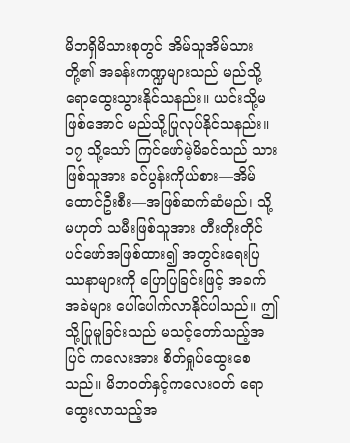မိဘရှိမိသားစုတွင် အိမ်သူအိမ်သားတို့၏ အခန်းကဏ္ဍများသည် မည်သို့ရောထွေးသွားနိုင်သနည်း။ ယင်းသို့မဖြစ်အောင် မည်သို့ပြုလုပ်နိုင်သနည်း။
၁၇ သို့သော် ကြင်ဖော်မဲ့မိခင်သည် သားဖြစ်သူအား ခင်ပွန်းကိုယ်စား—အိမ်ထောင်ဦးစီး—အဖြစ်ဆက်ဆံမည်၊ သို့မဟုတ် သမီးဖြစ်သူအား တီးတိုးတိုင်ပင်ဖော်အဖြစ်ထား၍ အတွင်းရေးပြဿနာများကို ပြောပြခြင်းဖြင့် အခက်အခဲများ ပေါ်ပေါက်လာနိုင်ပါသည်။ ဤသို့ပြုမူခြင်းသည် မသင့်တော်သည့်အပြင် ကလေးအား စိတ်ရှုပ်ထွေးစေသည်။ မိဘဝတ်နှင့်ကလေးဝတ် ရောထွေးလာသည့်အ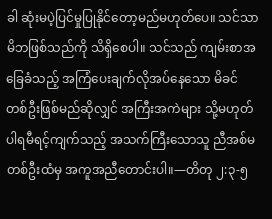ခါ ဆုံးမပဲ့ပြင်မှုပြုနိုင်တော့မည်မဟုတ်ပေ။ သင်သာ မိဘဖြစ်သည်ကို သိရှိစေပါ။ သင်သည် ကျမ်းစာအခြေခံသည့် အကြံပေးချက်လိုအပ်နေသော မိခင်တစ်ဦးဖြစ်မည်ဆိုလျှင် အကြီးအကဲများ သို့မဟုတ် ပါရမီရင့်ကျက်သည့် အသက်ကြီးသောသူ ညီအစ်မတစ်ဦးထံမှ အကူအညီတောင်းပါ။—တိတု ၂:၃-၅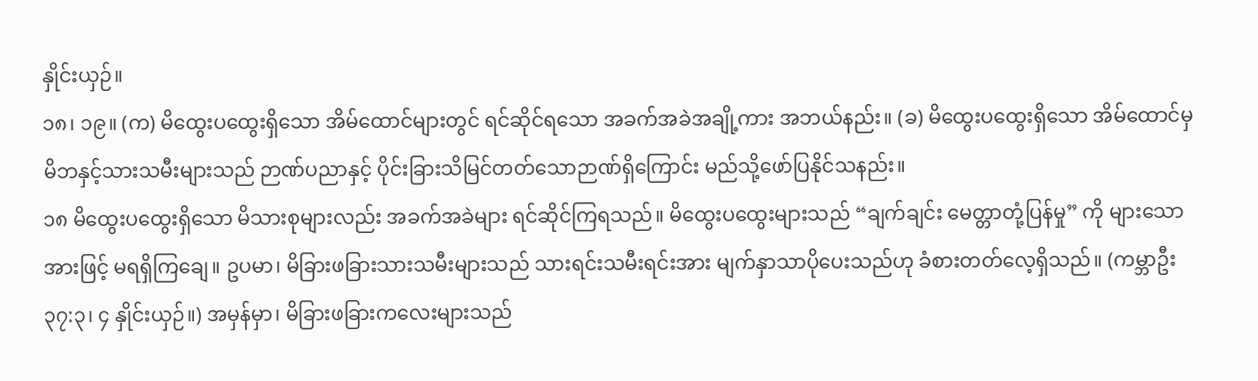နှိုင်းယှဉ်။
၁၈၊ ၁၉။ (က) မိထွေးပထွေးရှိသော အိမ်ထောင်များတွင် ရင်ဆိုင်ရသော အခက်အခဲအချို့ကား အဘယ်နည်း။ (ခ) မိထွေးပထွေးရှိသော အိမ်ထောင်မှ မိဘနှင့်သားသမီးများသည် ဉာဏ်ပညာနှင့် ပိုင်းခြားသိမြင်တတ်သောဉာဏ်ရှိကြောင်း မည်သို့ဖော်ပြနိုင်သနည်း။
၁၈ မိထွေးပထွေးရှိသော မိသားစုများလည်း အခက်အခဲများ ရင်ဆိုင်ကြရသည်။ မိထွေးပထွေးများသည် “ချက်ချင်း မေတ္တာတုံ့ပြန်မှု” ကို များသောအားဖြင့် မရရှိကြချေ။ ဥပမာ၊ မိခြားဖခြားသားသမီးများသည် သားရင်းသမီးရင်းအား မျက်နှာသာပိုပေးသည်ဟု ခံစားတတ်လေ့ရှိသည်။ (ကမ္ဘာဦး ၃၇:၃၊ ၄ နှိုင်းယှဉ်။) အမှန်မှာ၊ မိခြားဖခြားကလေးများသည်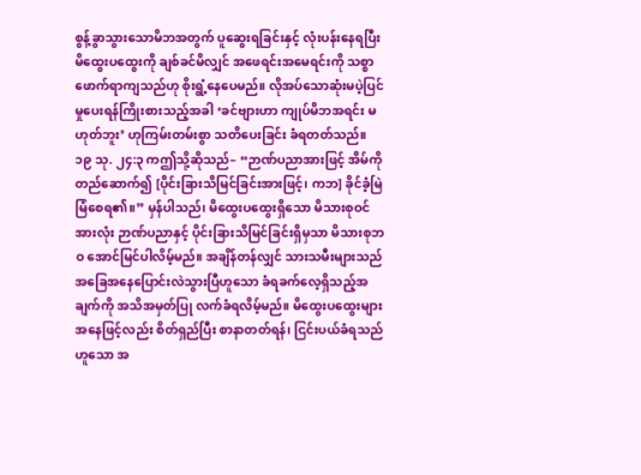စွန့်ခွာသွားသောမိဘအတွက် ပူဆွေးရခြင်းနှင့် လုံးပန်းနေရပြီး မိထွေးပထွေးကို ချစ်ခင်မိလျှင် အဖေရင်းအမေရင်းကို သစ္စာဖောက်ရာကျသည်ဟု စိုးရွံ့နေပေမည်။ လိုအပ်သောဆုံးမပဲ့ပြင်မှုပေးရန်ကြိုးစားသည့်အခါ ‘ခင်ဗျားဟာ ကျုပ်မိဘအရင်း မဟုတ်ဘူး’ ဟုကြမ်းတမ်းစွာ သတိပေးခြင်း ခံရတတ်သည်။
၁၉ သု. ၂၄:၃ ကဤသို့ဆိုသည်– “ဉာဏ်ပညာအားဖြင့် အိမ်ကို တည်ဆောက်၍ [ပိုင်းခြားသိမြင်ခြင်းအားဖြင့်၊ ကဘ] ခိုင်ခံ့မြဲမြံစေရ၏။” မှန်ပါသည်၊ မိထွေးပထွေးရှိသော မိသားစုဝင်အားလုံး ဉာဏ်ပညာနှင့် ပိုင်းခြားသိမြင်ခြင်းရှိမှသာ မိသားစုဘဝ အောင်မြင်ပါလိမ့်မည်။ အချိန်တန်လျှင် သားသမီးများသည် အခြေအနေပြောင်းလဲသွားပြီဟူသော ခံရခက်လေ့ရှိသည့်အချက်ကို အသိအမှတ်ပြု လက်ခံရလိမ့်မည်။ မိထွေးပထွေးများအနေဖြင့်လည်း စိတ်ရှည်ပြီး စာနာတတ်ရန်၊ ငြင်းပယ်ခံရသည်ဟူသော အ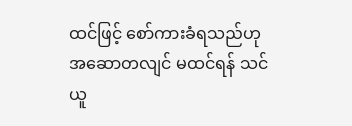ထင်ဖြင့် စော်ကားခံရသည်ဟု အဆောတလျင် မထင်ရန် သင်ယူ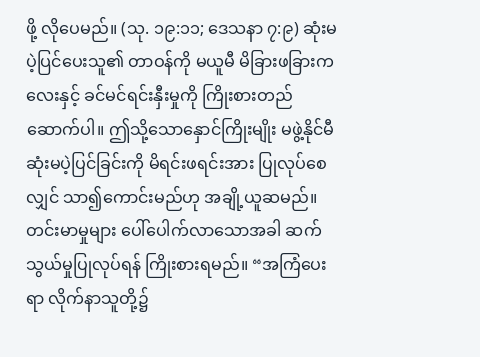ဖို့ လိုပေမည်။ (သု. ၁၉:၁၁; ဒေသနာ ၇:၉) ဆုံးမပဲ့ပြင်ပေးသူ၏ တာဝန်ကို မယူမီ မိခြားဖခြားကလေးနှင့် ခင်မင်ရင်းနှီးမှုကို ကြိုးစားတည်ဆောက်ပါ။ ဤသို့သောနှောင်ကြိုးမျိုး မဖွဲ့နိုင်မီ ဆုံးမပဲ့ပြင်ခြင်းကို မိရင်းဖရင်းအား ပြုလုပ်စေလျှင် သာ၍ကောင်းမည်ဟု အချို့ယူဆမည်။ တင်းမာမှုများ ပေါ်ပေါက်လာသောအခါ ဆက်သွယ်မှုပြုလုပ်ရန် ကြိုးစားရမည်။ “အကြံပေးရာ လိုက်နာသူတို့၌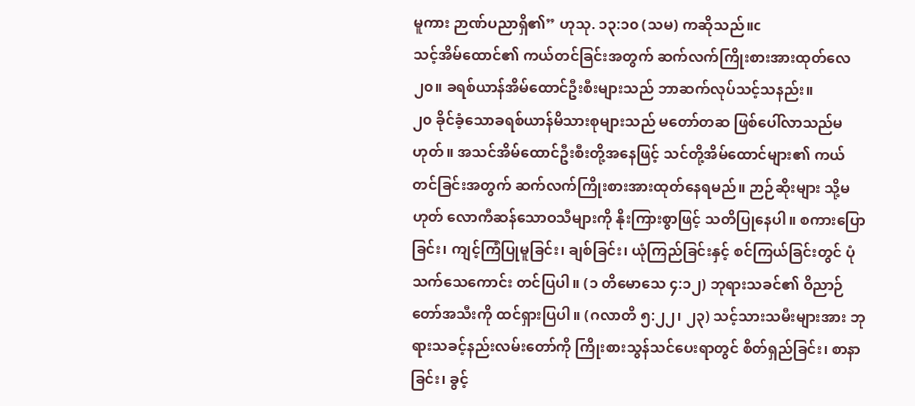မူကား ဉာဏ်ပညာရှိ၏” ဟုသု. ၁၃:၁၀ (သမ) ကဆိုသည်။c
သင့်အိမ်ထောင်၏ ကယ်တင်ခြင်းအတွက် ဆက်လက်ကြိုးစားအားထုတ်လေ
၂၀။ ခရစ်ယာန်အိမ်ထောင်ဦးစီးများသည် ဘာဆက်လုပ်သင့်သနည်း။
၂၀ ခိုင်ခံ့သောခရစ်ယာန်မိသားစုများသည် မတော်တဆ ဖြစ်ပေါ်လာသည်မဟုတ်။ အသင်အိမ်ထောင်ဦးစီးတို့အနေဖြင့် သင်တို့အိမ်ထောင်များ၏ ကယ်တင်ခြင်းအတွက် ဆက်လက်ကြိုးစားအားထုတ်နေရမည်။ ဉာဉ်ဆိုးများ သို့မဟုတ် လောကီဆန်သောဝသီများကို နိုးကြားစွာဖြင့် သတိပြုနေပါ။ စကားပြောခြင်း၊ ကျင့်ကြံပြုမူခြင်း၊ ချစ်ခြင်း၊ ယုံကြည်ခြင်းနှင့် စင်ကြယ်ခြင်းတွင် ပုံသက်သေကောင်း တင်ပြပါ။ (၁ တိမောသေ ၄:၁၂) ဘုရားသခင်၏ ဝိညာဉ်တော်အသီးကို ထင်ရှားပြပါ။ (ဂလာတိ ၅:၂၂၊ ၂၃) သင့်သားသမီးများအား ဘုရားသခင့်နည်းလမ်းတော်ကို ကြိုးစားသွန်သင်ပေးရာတွင် စိတ်ရှည်ခြင်း၊ စာနာခြင်း၊ ခွင့်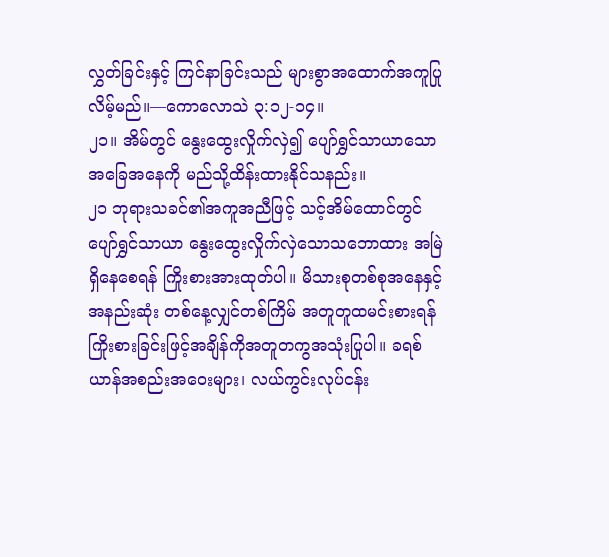လွှတ်ခြင်းနှင့် ကြင်နာခြင်းသည် များစွာအထောက်အကူပြုလိမ့်မည်။—ကောလောသဲ ၃:၁၂-၁၄။
၂၁။ အိမ်တွင် နွေးထွေးလှိုက်လှဲ၍ ပျော်ရွှင်သာယာသောအခြေအနေကို မည်သို့ထိန်းထားနိုင်သနည်း။
၂၁ ဘုရားသခင်၏အကူအညီဖြင့် သင့်အိမ်ထောင်တွင် ပျော်ရွှင်သာယာ နွေးထွေးလှိုက်လှဲသောသဘောထား အမြဲရှိနေစေရန် ကြိုးစားအားထုတ်ပါ။ မိသားစုတစ်စုအနေနှင့် အနည်းဆုံး တစ်နေ့လျှင်တစ်ကြိမ် အတူတူထမင်းစားရန် ကြိုးစားခြင်းဖြင့်အချိန်ကိုအတူတကွအသုံးပြုပါ။ ခရစ်ယာန်အစည်းအဝေးများ၊ လယ်ကွင်းလုပ်ငန်း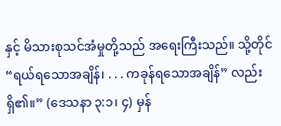နှင့် မိသားစုသင်အံမှုတို့သည် အရေးကြီးသည်။ သို့တိုင် “ရယ်ရသောအချိန်၊ . . . ကခုန်ရသောအချိန်” လည်းရှိ၏။” (ဒေသနာ ၃:၁၊ ၄) မှန်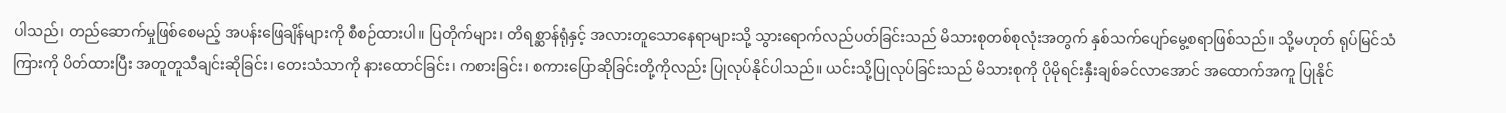ပါသည်၊ တည်ဆောက်မှုဖြစ်စေမည့် အပန်းဖြေချိန်များကို စီစဉ်ထားပါ။ ပြတိုက်များ၊ တိရစ္ဆာန်ရုံနှင့် အလားတူသောနေရာများသို့ သွားရောက်လည်ပတ်ခြင်းသည် မိသားစုတစ်စုလုံးအတွက် နှစ်သက်ပျော်မွေ့စရာဖြစ်သည်။ သို့မဟုတ် ရုပ်မြင်သံကြားကို ပိတ်ထားပြီး အတူတူသီချင်းဆိုခြင်း၊ တေးသံသာကို နားထောင်ခြင်း၊ ကစားခြင်း၊ စကားပြောဆိုခြင်းတို့ကိုလည်း ပြုလုပ်နိုင်ပါသည်။ ယင်းသို့ပြုလုပ်ခြင်းသည် မိသားစုကို ပိုမိုရင်းနှီးချစ်ခင်လာအောင် အထောက်အကူ ပြုနိုင်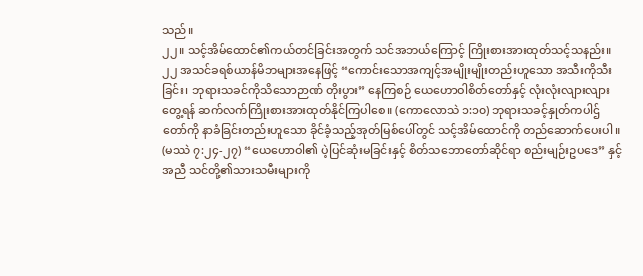သည်။
၂၂။ သင့်အိမ်ထောင်၏ကယ်တင်ခြင်းအတွက် သင်အဘယ်ကြောင့် ကြိုးစားအားထုတ်သင့်သနည်း။
၂၂ အသင်ခရစ်ယာန်မိဘများအနေဖြင့် “ကောင်းသောအကျင့်အမျိုးမျိုးတည်းဟူသော အသီးကိုသီးခြင်း၊ ဘုရားသခင်ကိုသိသောဉာဏ် တိုးပွား” နေကြစဉ် ယေဟောဝါစိတ်တော်နှင့် လုံးလုံးလျားလျားတွေ့ရန် ဆက်လက်ကြိုးစားအားထုတ်နိုင်ကြပါစေ။ (ကောလောသဲ ၁:၁၀) ဘုရားသခင့်နှုတ်ကပါဌ်တော်ကို နာခံခြင်းတည်းဟူသော ခိုင်ခံ့သည့်အုတ်မြစ်ပေါ်တွင် သင့်အိမ်ထောင်ကို တည်ဆောက်ပေးပါ။ (မဿဲ ၇:၂၄-၂၇) “ယေဟောဝါ၏ ပဲ့ပြင်ဆုံးမခြင်းနှင့် စိတ်သဘောတော်ဆိုင်ရာ စည်းမျဉ်းဥပဒေ” နှင့်အညီ သင်တို့၏သားသမီးများကို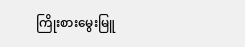ကြိုးစားမွေးမြူ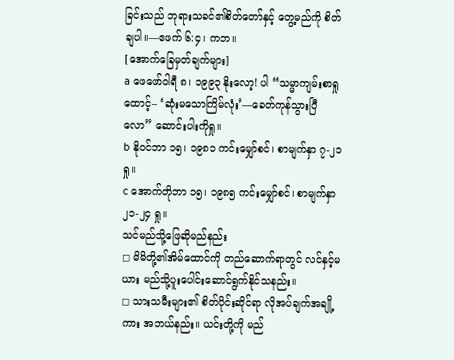ခြင်းသည် ဘုရားသခင်၏စိတ်တော်နှင့် တွေ့မည်ကို စိတ်ချပါ။—ဧဖက် ၆:၄၊ ကဘ။
[အောက်ခြေမှတ်ချက်များ]
a ဖေဖော်ဝါရီ ၈၊ ၁၉၉၃ နိုးလော့! ပါ “သမ္မာကျမ်းစာရှုထောင့်– ‘ဆုံးမသောကြိမ်လုံး’—ခေတ်ကုန်သွားပြီလော” ဆောင်းပါးကိုရှု။
b နိုဝင်ဘာ ၁၅၊ ၁၉၈၁ ကင်းမျှော်စင်၊ စာမျက်နှာ ၇-၂၁ ရှု။
c အောက်တိုဘာ ၁၅၊ ၁၉၈၅ ကင်းမျှော်စင်၊ စာမျက်နှာ ၂၁-၂၄ ရှု။
သင်မည်သို့ဖြေဆိုမည်နည်း
◻ မိမိတို့၏အိမ်ထောင်ကို တည်ဆောက်ရာတွင် လင်နှင့်မယား မည်သို့ပူးပေါင်းဆောင်ရွက်နိုင်သနည်း။
◻ သားသမီးများ၏ စိတ်ပိုင်းဆိုင်ရာ လိုအပ်ချက်အချို့ကား အဘယ်နည်း။ ယင်းတို့ကို မည်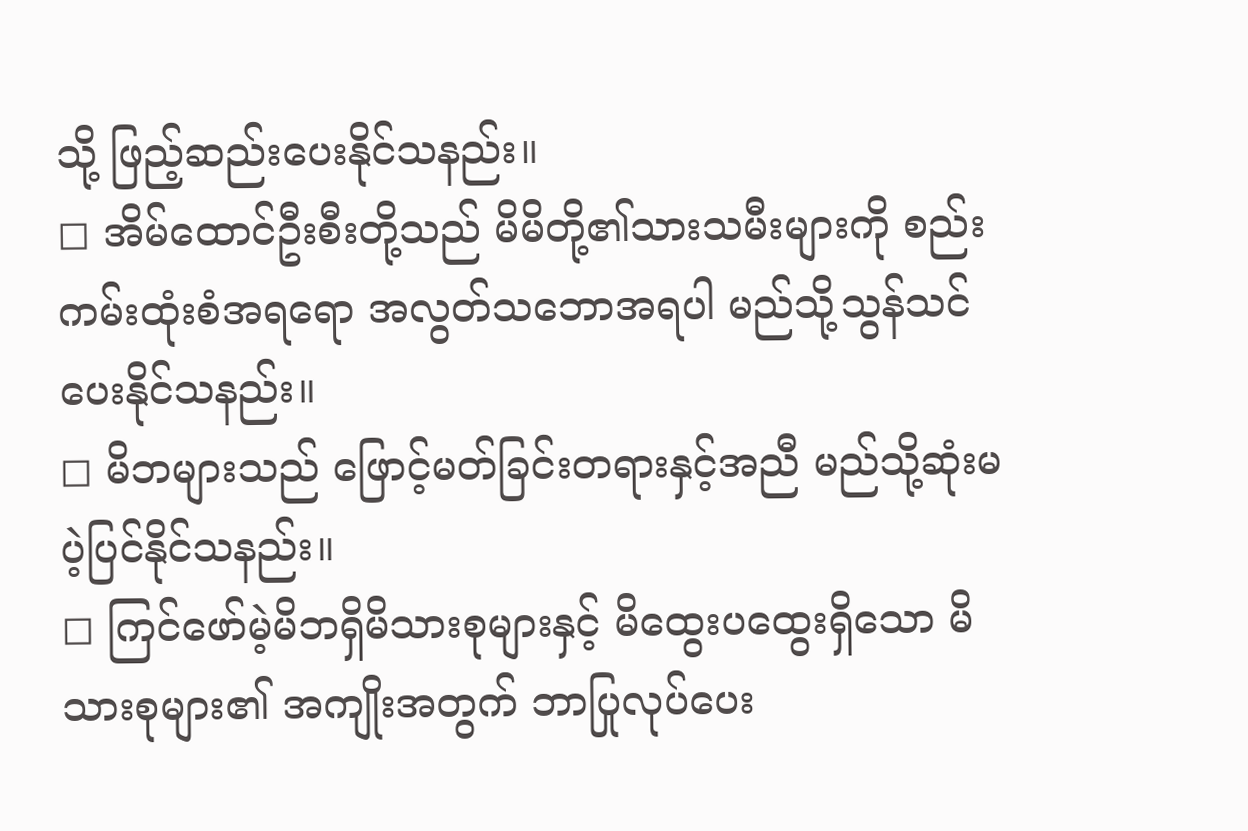သို့ ဖြည့်ဆည်းပေးနိုင်သနည်း။
◻ အိမ်ထောင်ဦးစီးတို့သည် မိမိတို့၏သားသမီးများကို စည်းကမ်းထုံးစံအရရော အလွတ်သဘောအရပါ မည်သို့သွန်သင်ပေးနိုင်သနည်း။
◻ မိဘများသည် ဖြောင့်မတ်ခြင်းတရားနှင့်အညီ မည်သို့ဆုံးမပဲ့ပြင်နိုင်သနည်း။
◻ ကြင်ဖော်မဲ့မိဘရှိမိသားစုများနှင့် မိထွေးပထွေးရှိသော မိသားစုများ၏ အကျိုးအတွက် ဘာပြုလုပ်ပေး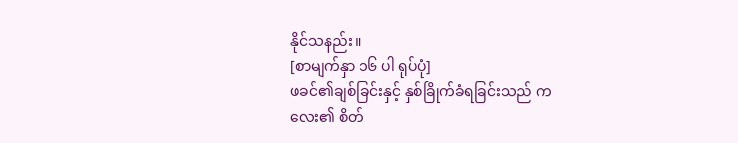နိုင်သနည်း။
[စာမျက်နှာ ၁၆ ပါ ရုပ်ပုံ]
ဖခင်၏ချစ်ခြင်းနှင့် နှစ်ခြိုက်ခံရခြင်းသည် ကလေး၏ စိတ်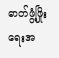ဓာတ်ဖွံ့ဖြိုးရေးအ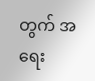တွက် အရေး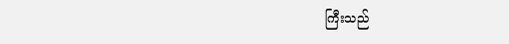ကြီးသည်